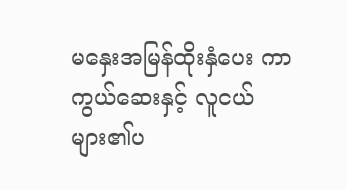မနှေးအမြန်ထိုးနှံပေး ကာကွယ်ဆေးနှင့် လူငယ်များ၏ပ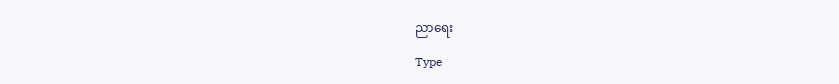ညာရေး

Type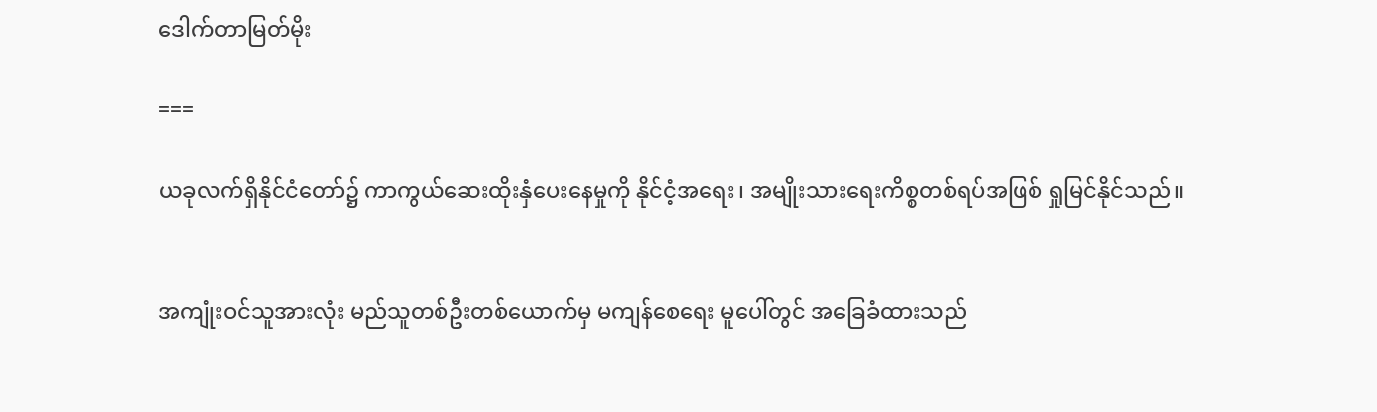ဒေါက်တာမြတ်မိုး

===

ယခုလက်ရှိနိုင်ငံတော်၌ ကာကွယ်ဆေးထိုးနှံပေးနေမှုကို နိုင်ငံ့အရေး၊ အမျိုးသားရေးကိစ္စတစ်ရပ်အဖြစ် ရှုမြင်နိုင်သည်။


အကျုံးဝင်သူအားလုံး မည်သူတစ်ဦးတစ်ယောက်မှ မကျန်စေရေး မူပေါ်တွင် အခြေခံထားသည်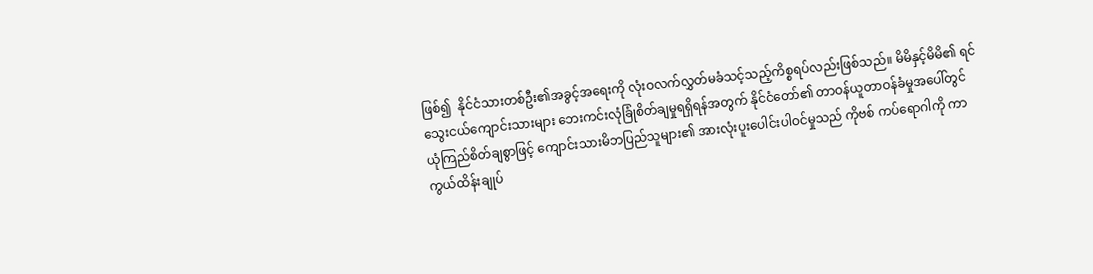ဖြစ်၍  နိုင်ငံသားတစ်ဦး၏အခွင့်အရေးကို လုံးဝလက်လွှတ်မခံသင့်သည့်ကိစ္စရပ်လည်းဖြစ်သည်။ မိမိနှင့်မိမိ၏ ရင်သွေးငယ်ကျောင်းသားများ ဘေးကင်းလုံခြုံစိတ်ချမှုရရှိရန်အတွက် နိုင်ငံတော်၏ တာဝန်ယူတာဝန်ခံမှုအပေါ်တွင် ယုံကြည်စိတ်ချစွာဖြင့် ကျောင်းသားမိဘပြည်သူများ၏ အားလုံးပူးပေါင်းပါဝင်မှုသည် ကိုဗစ် ကပ်ရောဂါကို ကာကွယ်ထိန်းချုပ်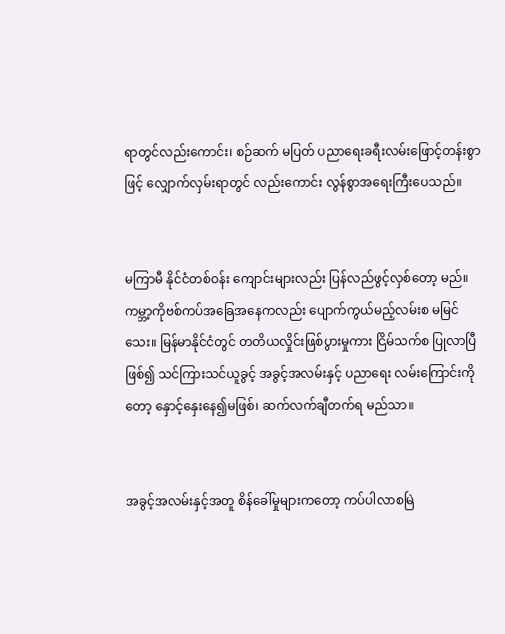ရာတွင်လည်းကောင်း၊ စဉ်ဆက် မပြတ် ပညာရေးခရီးလမ်းဖြောင့်တန်းစွာဖြင့် လျှောက်လှမ်းရာတွင် လည်းကောင်း လွန်စွာအရေးကြီးပေသည်။


မကြာမီ နိုင်ငံတစ်ဝန်း ကျောင်းများလည်း ပြန်လည်ဖွင့်လှစ်တော့ မည်။ ကမ္ဘာ့ကိုဗစ်ကပ်အခြေအနေကလည်း ပျောက်ကွယ်မည့်လမ်းစ မမြင်သေး။ မြန်မာနိုင်ငံတွင် တတိယလှိုင်းဖြစ်ပွားမှုကား ငြိမ်သက်စ ပြုလာပြီဖြစ်၍ သင်ကြားသင်ယူခွင့် အခွင့်အလမ်းနှင့် ပညာရေး လမ်းကြောင်းကိုတော့ နှောင့်နှေးနေ၍မဖြစ်၊ ဆက်လက်ချီတက်ရ မည်သာ။


အခွင့်အလမ်းနှင့်အတူ စိန်ခေါ်မှုများကတော့ ကပ်ပါလာစမြဲ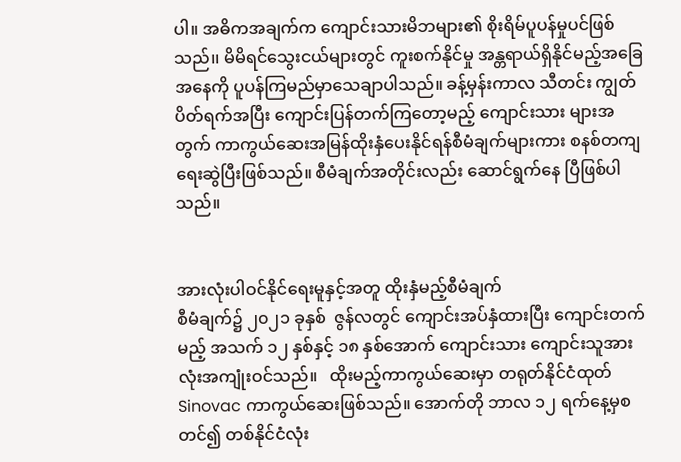ပါ။ အဓိကအချက်က ကျောင်းသားမိဘများ၏ စိုးရိမ်ပူပန်မှုပင်ဖြစ်သည်၊၊ မိမိရင်သွေးငယ်များတွင် ကူးစက်နိုင်မှု အန္တရာယ်ရှိနိုင်မည့်အခြေ အနေကို ပူပန်ကြမည်မှာသေချာပါသည်။ ခန့်မှန်းကာလ သီတင်း ကျွတ်ပိတ်ရက်အပြီး ကျောင်းပြန်တက်ကြတော့မည့် ကျောင်းသား များအတွက် ကာကွယ်ဆေးအမြန်ထိုးနှံပေးနိုင်ရန်စီမံချက်များကား စနစ်တကျရေးဆွဲပြီးဖြစ်သည်။ စီမံချက်အတိုင်းလည်း ဆောင်ရွက်နေ ပြီဖြစ်ပါသည်။


အားလုံးပါဝင်နိုင်ရေးမူနှင့်အတူ ထိုးနှံမည့်စီမံချက်
စီမံချက်၌ ၂၀၂၁ ခုနှစ်  ဇွန်လတွင် ကျောင်းအပ်နှံထားပြီး ကျောင်းတက်မည့် အသက် ၁၂ နှစ်နှင့် ၁၈ နှစ်အောက် ကျောင်းသား ကျောင်းသူအားလုံးအကျုံးဝင်သည်။   ထိုးမည့်ကာကွယ်ဆေးမှာ တရုတ်နိုင်ငံထုတ် Sinovac ကာကွယ်ဆေးဖြစ်သည်။ အောက်တို ဘာလ ၁၂ ရက်နေ့မှစတင်၍ တစ်နိုင်ငံလုံး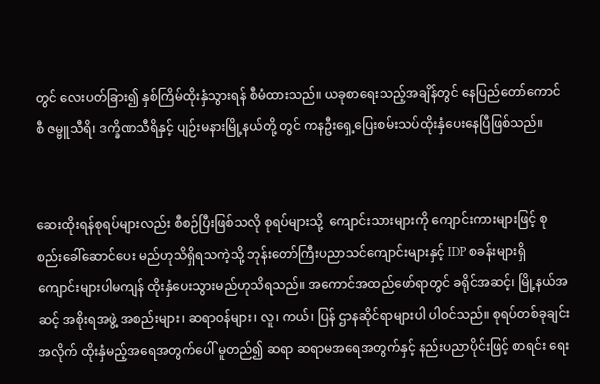တွင် လေးပတ်ခြား၍ နှစ်ကြိမ်ထိုးနှံသွားရန် စီမံထားသည်။ ယခုစာရေးသည့်အချိန်တွင် နေပြည်တော်ကောင်စီ ဇမ္ဗူသီရိ၊ ဒက္ခိဏသီရိနှင့် ပျဉ်းမနားမြို့နယ်တို့ တွင် ကနဦးရှေ့ပြေးစမ်းသပ်ထိုးနှံပေးနေပြီဖြစ်သည်။


ဆေးထိုးရန်စုရပ်များလည်း စီစဉ်ပြီးဖြစ်သလို စုရပ်များသို့  ကျောင်းသားများကို ကျောင်းကားများဖြင့် စုစည်းခေါ်ဆောင်ပေး မည်ဟုသိရှိရသကဲ့သို့ ဘုန်းတော်ကြီးပညာသင်ကျောင်းများနှင့် IDP စခန်းများရှိ ကျောင်းများပါမကျန် ထိုးနှံပေးသွားမည်ဟုသိရသည်။ အကောင်အထည်ဖော်ရာတွင် ခရိုင်အဆင့်၊ မြို့နယ်အဆင့် အစိုးရအဖွဲ့ အစည်းများ၊ ဆရာဝန်များ၊ လူ၊ ကယ်၊ ပြန် ဌာနဆိုင်ရာများပါ ပါဝင်သည်။ စုရပ်တစ်ခုချင်းအလိုက် ထိုးနှံမည့်အရေအတွက်ပေါ် မူတည်၍ ဆရာ ဆရာမအရေအတွက်နှင့် နည်းပညာပိုင်းဖြင့် စာရင်း ရေး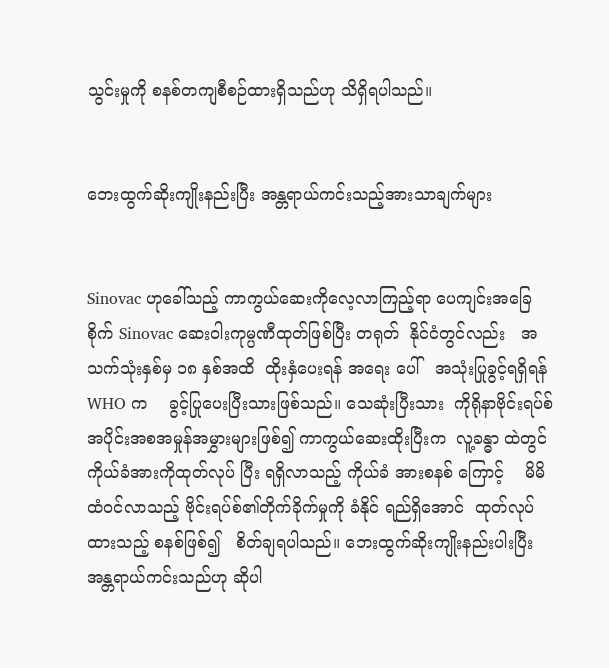သွင်းမှုကို စနစ်တကျစီစဉ်ထားရှိသည်ဟု သိရှိရပါသည်။


ဘေးထွက်ဆိုးကျိုးနည်းပြီး အန္တရာယ်ကင်းသည့်အားသာချက်များ


Sinovac ဟုခေါ်သည့် ကာကွယ်ဆေးကိုလေ့လာကြည့်ရာ ပေကျင်းအခြေစိုက် Sinovac ဆေးဝါးကုမ္ပဏီထုတ်ဖြစ်ပြီး တရုတ်  နိုင်ငံတွင်လည်း   အသက်သုံးနှစ်မှ ၁၈ နှစ်အထိ  ထိုးနှံပေးရန် အရေး ပေါ်   အသုံးပြုခွင့်ရရှိရန်  WHO က    ခွင့်ပြုပေးပြီးသားဖြစ်သည်။ သေဆုံးပြီးသား  ကိုရိုနာဗိုင်းရပ်စ် အပိုင်းအစအမှုန်အမွှားများဖြစ်၍ ကာကွယ်ဆေးထိုးပြီးက  လူ့ခန္ဓာ ထဲတွင် ကိုယ်ခံအားကိုထုတ်လုပ် ပြီး ရရှိလာသည့် ကိုယ်ခံ အားစနစ် ကြောင့်    မိမိထံဝင်လာသည့် ဗိုင်းရပ်စ်၏တိုက်ခိုက်မှုကို ခံနိုင် ရည်ရှိအောင်  ထုတ်လုပ်ထားသည့် စနစ်ဖြစ်၍   စိတ်ချရပါသည်။ ဘေးထွက်ဆိုးကျိုးနည်းပါးပြီး အန္တရာယ်ကင်းသည်ဟု ဆိုပါ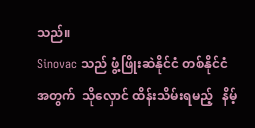သည်။
Sinovac သည် ဖွံ့ဖြိုးဆဲနိုင်ငံ တစ်နိုင်ငံအတွက်  သိုလှောင် ထိန်းသိမ်းရမည့်   နိမ့်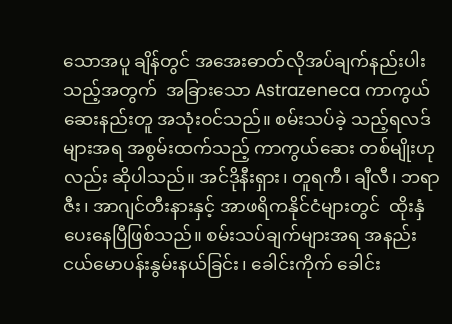သောအပူ ချိန်တွင် အအေးဓာတ်လိုအပ်ချက်နည်းပါးသည့်အတွက်  အခြားသော Astrazeneca ကာကွယ်ဆေးနည်းတူ အသုံးဝင်သည်။ စမ်းသပ်ခဲ့ သည့်ရလဒ်များအရ အစွမ်းထက်သည့် ကာကွယ်ဆေး တစ်မျိုးဟုလည်း ဆိုပါသည်။ အင်ဒိုနီးရှား၊ တူရကီ၊ ချီလီ၊ ဘရာဇီး၊ အာဂျင်တီးနားနှင့် အာဖရိကနိုင်ငံများတွင်  ထိုးနှံပေးနေပြီဖြစ်သည်။ စမ်းသပ်ချက်များအရ အနည်းငယ်မောပန်းနွမ်းနယ်ခြင်း၊ ခေါင်းကိုက် ခေါင်း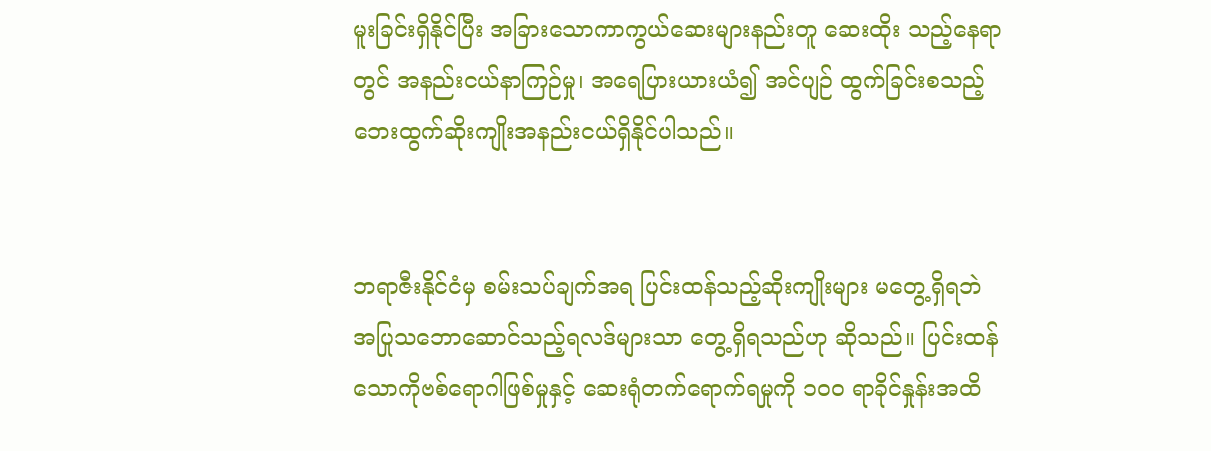မူးခြင်းရှိနိုင်ပြီး အခြားသောကာကွယ်ဆေးများနည်းတူ ဆေးထိုး သည့်နေရာတွင် အနည်းငယ်နာကြဉ်မှု၊ အရေပြားယားယံ၍ အင်ပျဉ် ထွက်ခြင်းစသည့် ဘေးထွက်ဆိုးကျိုးအနည်းငယ်ရှိနိုင်ပါသည်။


ဘရာဇီးနိုင်ငံမှ စမ်းသပ်ချက်အရ ပြင်းထန်သည့်ဆိုးကျိုးများ မတွေ့ရှိရဘဲ အပြုသဘောဆောင်သည့်ရလဒ်များသာ တွေ့ရှိရသည်ဟု ဆိုသည်။ ပြင်းထန်သောကိုဗစ်ရောဂါဖြစ်မှုနှင့် ဆေးရုံတက်ရောက်ရမှုကို ၁၀၀ ရာခိုင်နှုန်းအထိ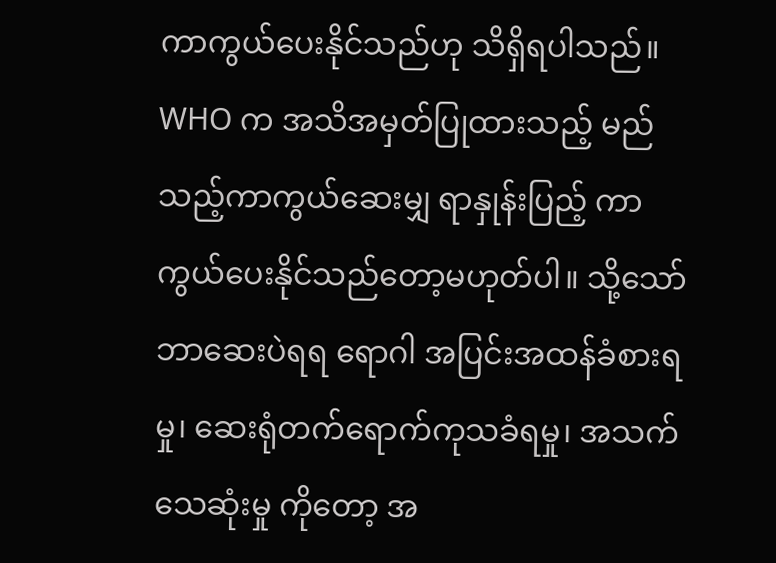ကာကွယ်ပေးနိုင်သည်ဟု သိရှိရပါသည်။ WHO က အသိအမှတ်ပြုထားသည့် မည်သည့်ကာကွယ်ဆေးမျှ ရာနှုန်းပြည့် ကာကွယ်ပေးနိုင်သည်တော့မဟုတ်ပါ။ သို့သော် ဘာဆေးပဲရရ ရောဂါ အပြင်းအထန်ခံစားရမှု၊ ဆေးရုံတက်ရောက်ကုသခံရမှု၊ အသက်သေဆုံးမှု ကိုတော့ အ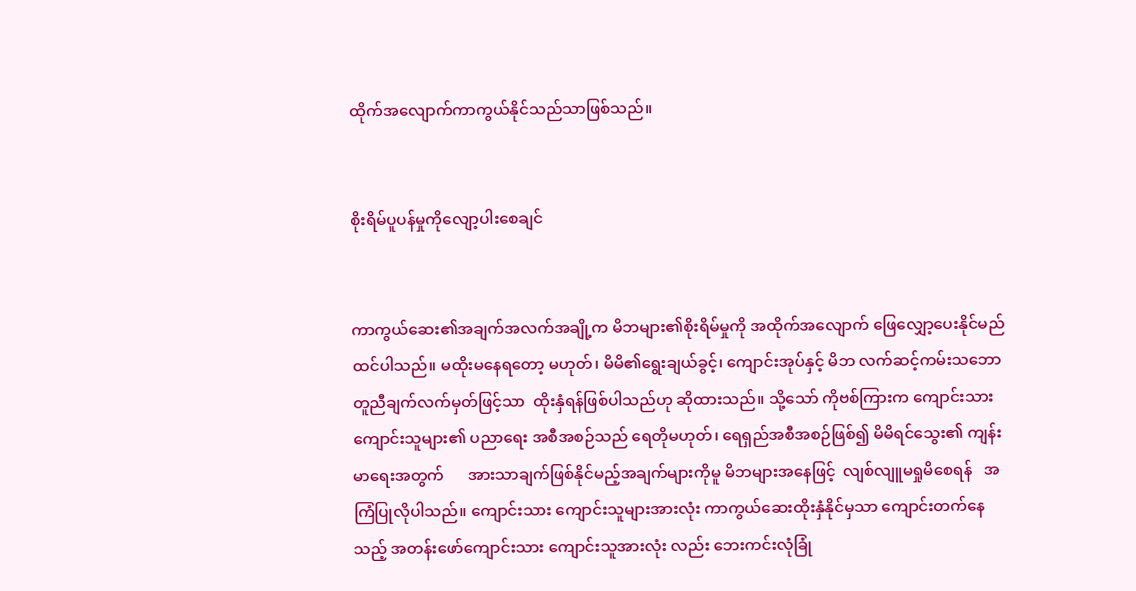ထိုက်အလျောက်ကာကွယ်နိုင်သည်သာဖြစ်သည်။


စိုးရိမ်ပူပန်မှုကိုလျော့ပါးစေချင်


ကာကွယ်ဆေး၏အချက်အလက်အချို့က မိဘများ၏စိုးရိမ်မှုကို အထိုက်အလျောက် ဖြေလျှော့ပေးနိုင်မည်ထင်ပါသည်။ မထိုးမနေရတော့ မဟုတ်၊ မိမိ၏ရွေးချယ်ခွင့်၊ ကျောင်းအုပ်နှင့် မိဘ လက်ဆင့်ကမ်းသဘော တူညီချက်လက်မှတ်ဖြင့်သာ  ထိုးနှံရန်ဖြစ်ပါသည်ဟု ဆိုထားသည်။ သို့သော် ကိုဗစ်ကြားက ကျောင်းသား ကျောင်းသူများ၏ ပညာရေး အစီအစဉ်သည် ရေတိုမဟုတ်၊ ရေရှည်အစီအစဉ်ဖြစ်၍ မိမိရင်သွေး၏ ကျန်းမာရေးအတွက်      အားသာချက်ဖြစ်နိုင်မည့်အချက်များကိုမူ မိဘများအနေဖြင့်  လျစ်လျူမရှုမိစေရန်   အကြံပြုလိုပါသည်။ ကျောင်းသား ကျောင်းသူများအားလုံး ကာကွယ်ဆေးထိုးနှံနိုင်မှသာ ကျောင်းတက်နေသည့် အတန်းဖော်ကျောင်းသား ကျောင်းသူအားလုံး လည်း ဘေးကင်းလုံခြုံ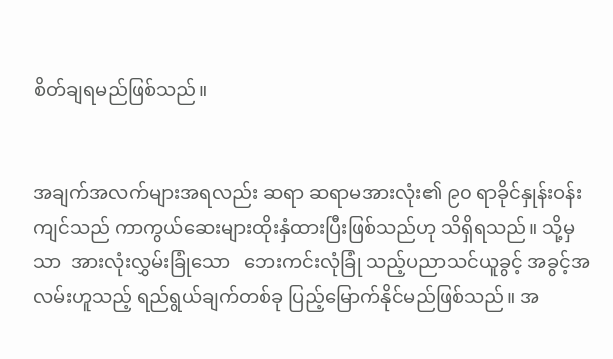စိတ်ချရမည်ဖြစ်သည်။


အချက်အလက်များအရလည်း ဆရာ ဆရာမအားလုံး၏ ၉၀ ရာခိုင်နှုန်းဝန်းကျင်သည် ကာကွယ်ဆေးများထိုးနှံထားပြီးဖြစ်သည်ဟု သိရှိရသည်။ သို့မှသာ  အားလုံးလွှမ်းခြုံသော   ဘေးကင်းလုံခြုံ သည့်ပညာသင်ယူခွင့် အခွင့်အလမ်းဟူသည့် ရည်ရွယ်ချက်တစ်ခု ပြည့်မြောက်နိုင်မည်ဖြစ်သည်။ အ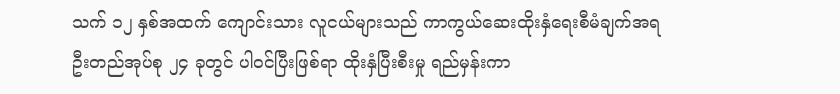သက် ၁၂ နှစ်အထက် ကျောင်းသား လူငယ်များသည် ကာကွယ်ဆေးထိုးနှံရေးစီမံချက်အရ ဦးတည်အုပ်စု ၂၄ ခုတွင် ပါဝင်ပြီးဖြစ်ရာ ထိုးနှံပြီးစီးမှု ရည်မှန်းကာ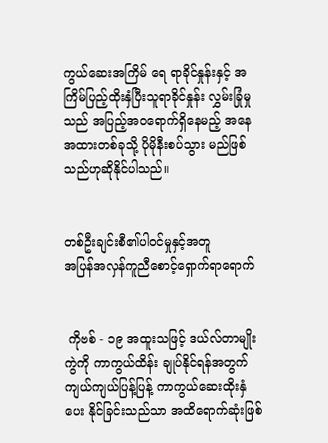ကွယ်ဆေးအကြိမ် ရေ ရာခိုင်နှုန်းနှင့် အကြိမ်ပြည့်ထိုးနှံပြီးသူရာခိုင်နှုန်း လွှမ်းခြုံမှုသည် အပြည့်အဝရောက်ရှိနေမည့် အနေအထားတစ်ခုသို့ ပိုမိုနီးစပ်သွား မည်ဖြစ်သည်ဟုဆိုနိုင်ပါသည်။


တစ်ဦးချင်းစီ၏ပါဝင်မှုနှင့်အတူ
အပြန်အလှန်ကူညီစောင့်ရှောက်ရာရောက်


 ကိုဗစ် - ၁၉ အထူးသဖြင့် ဒယ်လ်တာမျိုးကွဲကို ကာကွယ်ထိန်း ချုပ်နိုင်ရန်အတွက် ကျယ်ကျယ်ပြန့်ပြန့် ကာကွယ်ဆေးထိုးနှံပေး နိုင်ခြင်းသည်သာ အထိရောက်ဆုံးဖြစ်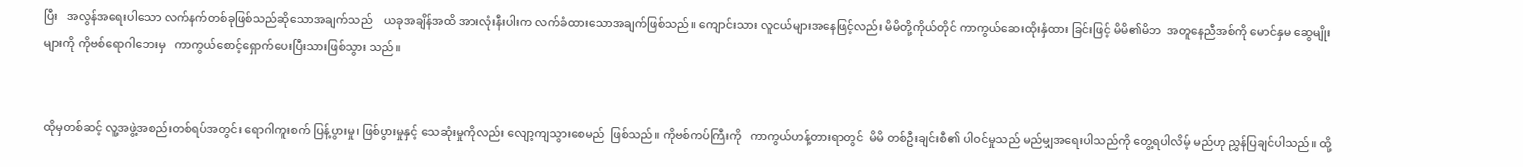ပြီး   အလွန်အရေးပါသော လက်နက်တစ်ခုဖြစ်သည်ဆိုသောအချက်သည်    ယခုအချိန်အထိ အားလုံးနီးပါးက လက်ခံထားသောအချက်ဖြစ်သည်။ ကျောင်းသား လူငယ်များအနေဖြင့်လည်း မိမိတို့ကိုယ်တိုင် ကာကွယ်ဆေးထိုးနှံထား ခြင်းဖြင့် မိမိ၏မိဘ  အတူနေညီအစ်ကို မောင်နှမ ဆွေမျိုးများကို ကိုဗစ်ရောဂါဘေးမှ   ကာကွယ်စောင့်ရှောက်ပေးပြီးသားဖြစ်သွား သည်။


ထိုမှတစ်ဆင့် လူ့အဖွဲ့အစည်းတစ်ရပ်အတွင်း ရောဂါကူးစက် ပြန့်ပွားမှု၊ ဖြစ်ပွားမှုနှင့် သေဆုံးမှုကိုလည်း လျော့ကျသွားစေမည်  ဖြစ်သည်။ ကိုဗစ်ကပ်ကြီးကို   ကာကွယ်ဟန့်တားရာတွင်  မိမိ တစ်ဦးချင်းစီ၏ ပါဝင်မှုသည် မည်မျှအရေးပါသည်ကို တွေ့ရပါလိမ့် မည်ဟု ညွှန်ပြချင်ပါသည်။ ထို့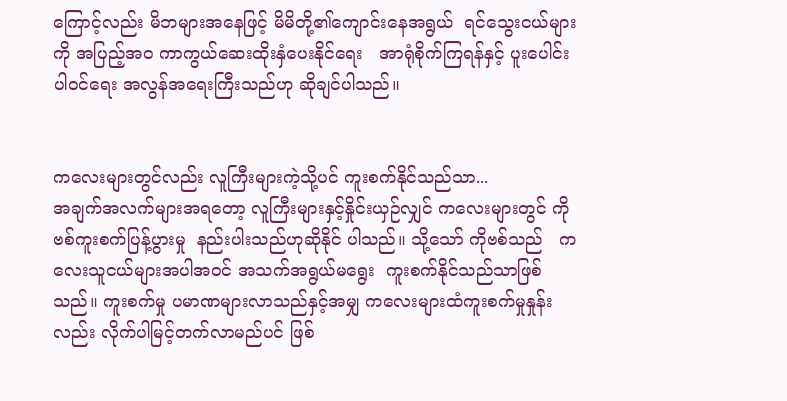ကြောင့်လည်း မိဘများအနေဖြင့် မိမိတို့၏ကျောင်းနေအရွယ်  ရင်သွေးငယ်များကို အပြည့်အဝ ကာကွယ်ဆေးထိုးနှံပေးနိုင်ရေး   အာရုံစိုက်ကြရန်နှင့် ပူးပေါင်း ပါဝင်ရေး အလွန်အရေးကြီးသည်ဟု ဆိုချင်ပါသည်။


ကလေးများတွင်လည်း လူကြီးများကဲ့သို့ပင် ကူးစက်နိုင်သည်သာ...
အချက်အလက်များအရတော့ လူကြီးများနှင့်နှိုင်းယှဉ်လျှင် ကလေးများတွင် ကိုဗစ်ကူးစက်ပြန့်ပွားမှု  နည်းပါးသည်ဟုဆိုနိုင် ပါသည်။ သို့သော် ကိုဗစ်သည်   ကလေးသူငယ်များအပါအဝင် အသက်အရွယ်မရွေး  ကူးစက်နိုင်သည်သာဖြစ်သည်။ ကူးစက်မှု ပမာဏများလာသည်နှင့်အမျှ ကလေးများထံကူးစက်မှုနှုန်းလည်း လိုက်ပါမြင့်တက်လာမည်ပင် ဖြစ်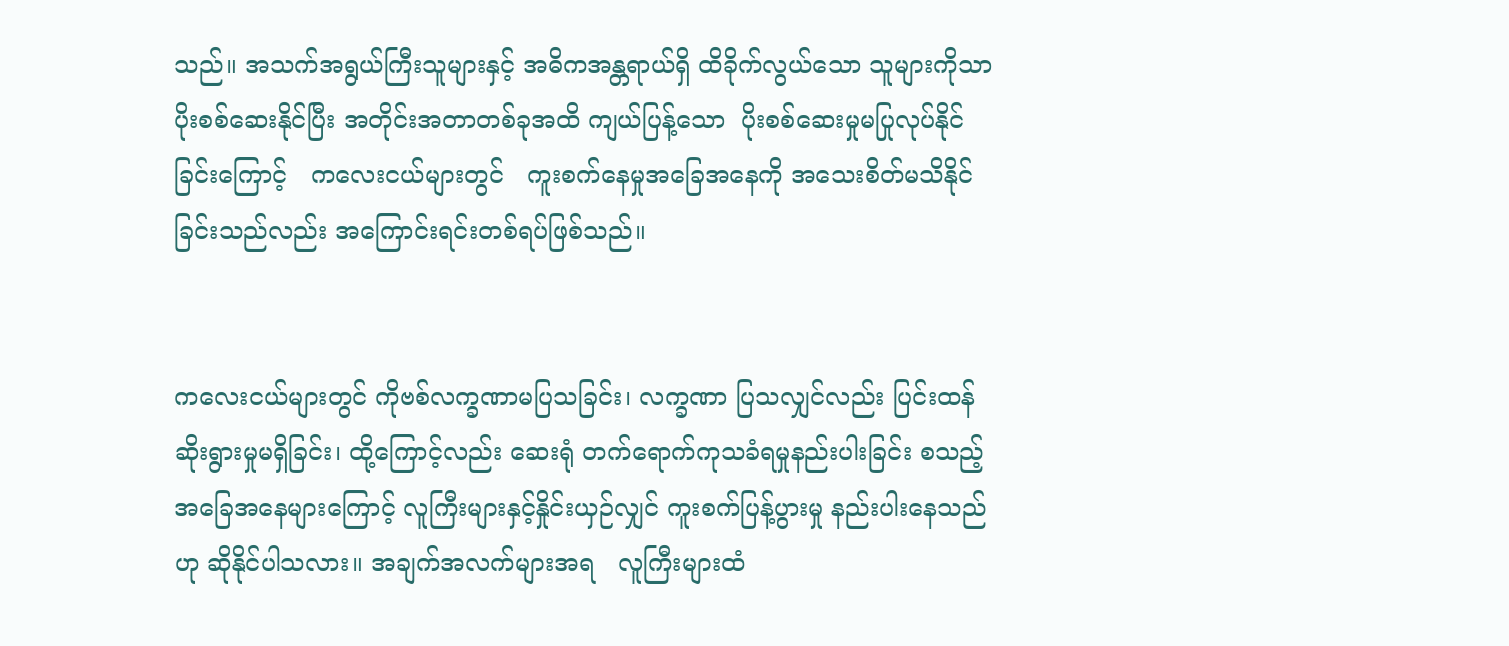သည်။ အသက်အရွယ်ကြီးသူများနှင့် အဓိကအန္တရာယ်ရှိ ထိခိုက်လွယ်သော သူများကိုသာ ပိုးစစ်ဆေးနိုင်ပြီး အတိုင်းအတာတစ်ခုအထိ ကျယ်ပြန့်သော  ပိုးစစ်ဆေးမှုမပြုလုပ်နိုင် ခြင်းကြောင့်   ကလေးငယ်များတွင်   ကူးစက်နေမှုအခြေအနေကို အသေးစိတ်မသိနိုင်ခြင်းသည်လည်း အကြောင်းရင်းတစ်ရပ်ဖြစ်သည်။


ကလေးငယ်များတွင် ကိုဗစ်လက္ခဏာမပြသခြင်း၊ လက္ခဏာ ပြသလျှင်လည်း ပြင်းထန်ဆိုးရွားမှုမရှိခြင်း၊ ထို့ကြောင့်လည်း ဆေးရုံ တက်ရောက်ကုသခံရမှုနည်းပါးခြင်း စသည့်အခြေအနေများကြောင့် လူကြီးများနှင့်နှိုင်းယှဉ်လျှင် ကူးစက်ပြန့်ပွားမှု နည်းပါးနေသည်ဟု ဆိုနိုင်ပါသလား။ အချက်အလက်များအရ   လူကြီးများထံ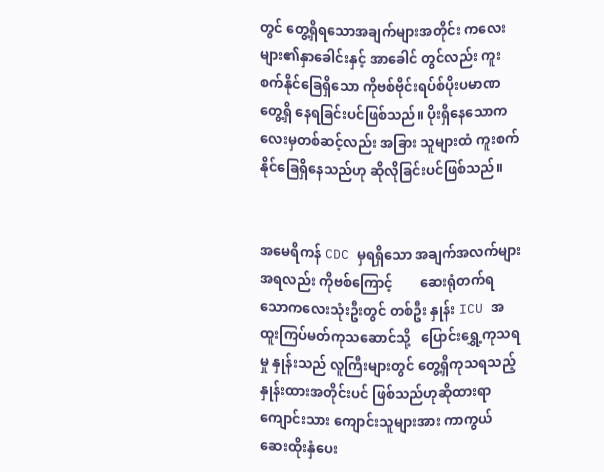တွင် တွေ့ရှိရသောအချက်များအတိုင်း ကလေးများ၏နှာခေါင်းနှင့် အာခေါင် တွင်လည်း ကူးစက်နိုင်ခြေရှိသော ကိုဗစ်ဗိုင်းရပ်စ်ပိုးပမာဏ တွေ့ရှိ နေရခြင်းပင်ဖြစ်သည်။ ပိုးရှိနေသောကလေးမှတစ်ဆင့်လည်း အခြား သူများထံ ကူးစက်နိုင်ခြေရှိနေသည်ဟု ဆိုလိုခြင်းပင်ဖြစ်သည်။


အမေရိကန် CDC မှရရှိသော အချက်အလက်များအရလည်း ကိုဗစ်ကြောင့်        ဆေးရုံတက်ရသောကလေးသုံးဦးတွင် တစ်ဦး နှုန်း ICU အထူးကြပ်မတ်ကုသဆောင်သို့   ပြောင်းရွှေ့ကုသရမှု နှုန်းသည် လူကြီးများတွင် တွေ့ရှိကုသရသည့် နှုန်းထားအတိုင်းပင် ဖြစ်သည်ဟုဆိုထားရာ ကျောင်းသား ကျောင်းသူများအား ကာကွယ် ဆေးထိုးနှံပေး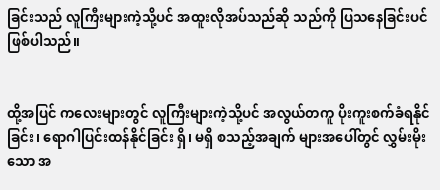ခြင်းသည် လူကြီးများကဲ့သို့ပင် အထူးလိုအပ်သည်ဆို သည်ကို ပြသနေခြင်းပင်ဖြစ်ပါသည်။


ထို့အပြင် ကလေးများတွင် လူကြီးများကဲ့သို့ပင် အလွယ်တကူ ပိုးကူးစက်ခံရနိုင်ခြင်း၊ ရောဂါပြင်းထန်နိုင်ခြင်း ရှိ၊ မရှိ စသည့်အချက် များအပေါ်တွင် လွှမ်းမိုးသော အ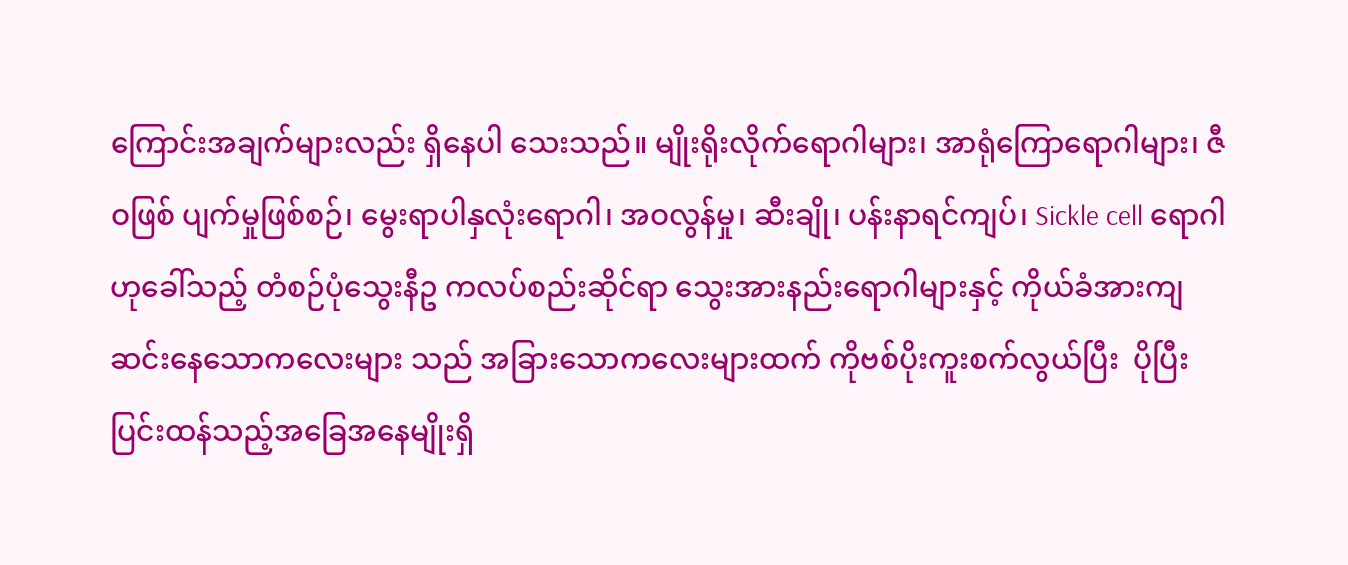ကြောင်းအချက်များလည်း ရှိနေပါ သေးသည်။ မျိုးရိုးလိုက်ရောဂါများ၊ အာရုံကြောရောဂါများ၊ ဇီဝဖြစ် ပျက်မှုဖြစ်စဉ်၊ မွေးရာပါနှလုံးရောဂါ၊ အဝလွန်မှု၊ ဆီးချို၊ ပန်းနာရင်ကျပ်၊ Sickle cell ရောဂါဟုခေါ်သည့် တံစဉ်ပုံသွေးနီဥ ကလပ်စည်းဆိုင်ရာ သွေးအားနည်းရောဂါများနှင့် ကိုယ်ခံအားကျဆင်းနေသောကလေးများ သည် အခြားသောကလေးများထက် ကိုဗစ်ပိုးကူးစက်လွယ်ပြီး  ပိုပြီး ပြင်းထန်သည့်အခြေအနေမျိုးရှိ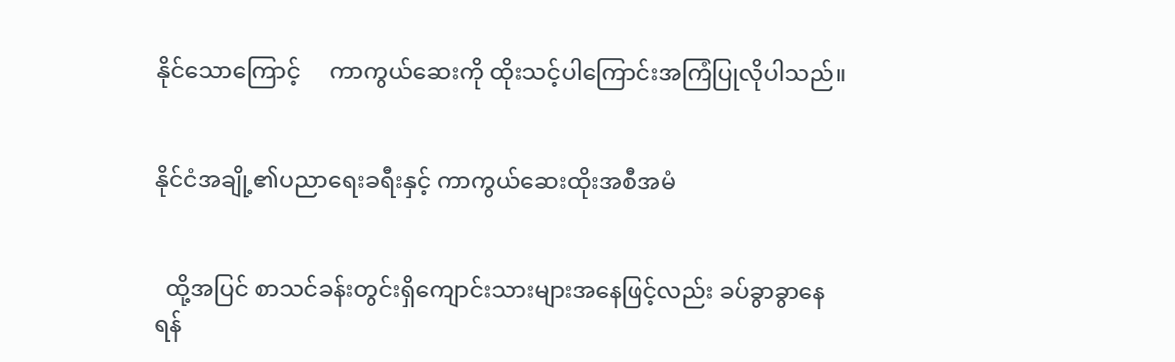နိုင်သောကြောင့်     ကာကွယ်ဆေးကို ထိုးသင့်ပါကြောင်းအကြံပြုလိုပါသည်။


နိုင်ငံအချို့၏ပညာရေးခရီးနှင့် ကာကွယ်ဆေးထိုးအစီအမံ


  ထို့အပြင် စာသင်ခန်းတွင်းရှိကျောင်းသားများအနေဖြင့်လည်း ခပ်ခွာခွာနေရန်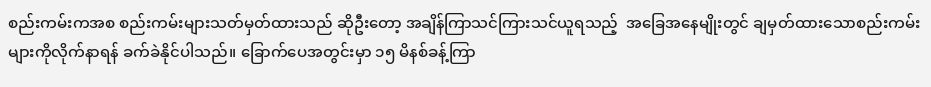စည်းကမ်းကအစ စည်းကမ်းများသတ်မှတ်ထားသည် ဆိုဦးတော့ အချိန်ကြာသင်ကြားသင်ယူရသည့်  အခြေအနေမျိုးတွင် ချမှတ်ထားသောစည်းကမ်းများကိုလိုက်နာရန် ခက်ခဲနိုင်ပါသည်။ ခြောက်ပေအတွင်းမှာ ၁၅ မိနစ်ခန့်ကြာ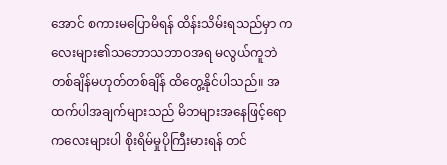အောင် စကားမပြောမိရန် ထိန်းသိမ်းရသည်မှာ ကလေးများ၏သဘောသဘာဝအရ မလွယ်ကူဘဲ တစ်ချိန်မဟုတ်တစ်ချိန် ထိတွေ့နိုင်ပါသည်။ အထက်ပါအချက်များသည် မိဘများအနေဖြင့်ရော ကလေးများပါ စိုးရိမ်မှုပိုကြီးမားရန် တင်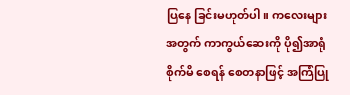ပြနေ ခြင်းမဟုတ်ပါ။ ကလေးများအတွက် ကာကွယ်ဆေးကို ပို၍အာရုံစိုက်မိ စေရန် စေတနာဖြင့် အကြံပြု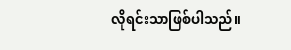လိုရင်းသာဖြစ်ပါသည်။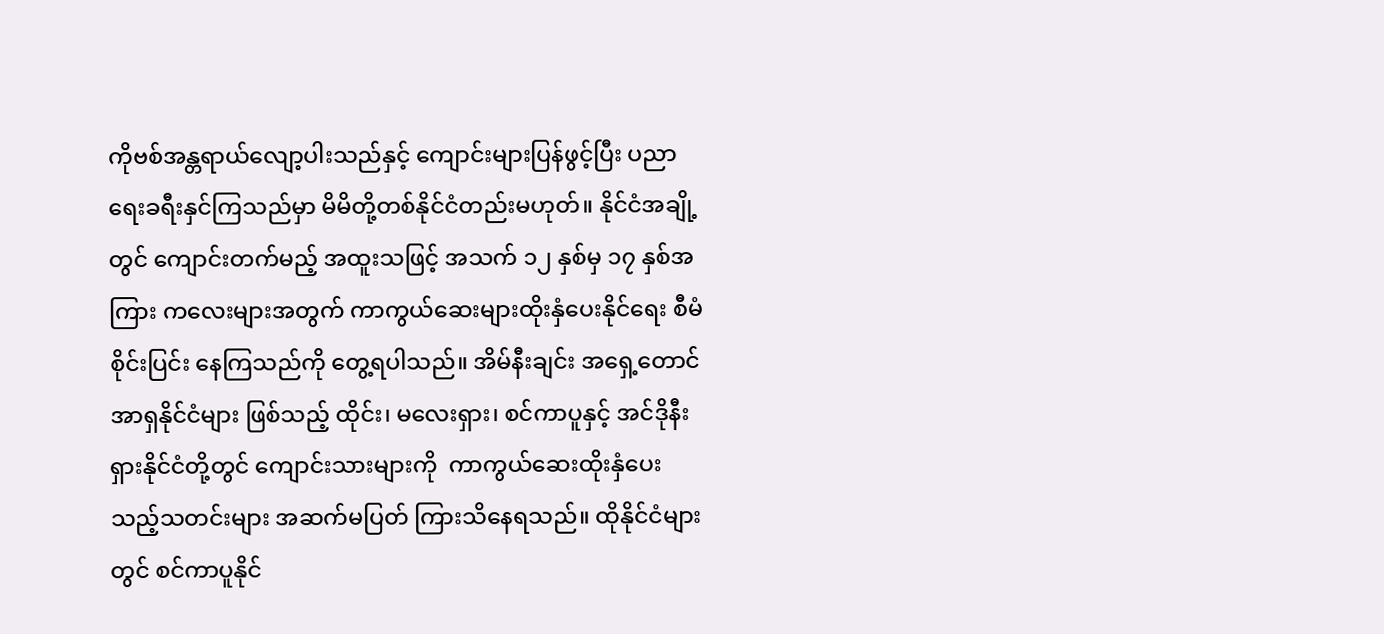ကိုဗစ်အန္တရာယ်လျော့ပါးသည်နှင့် ကျောင်းများပြန်ဖွင့်ပြီး ပညာ ရေးခရီးနှင်ကြသည်မှာ မိမိတို့တစ်နိုင်ငံတည်းမဟုတ်။ နိုင်ငံအချို့တွင် ကျောင်းတက်မည့် အထူးသဖြင့် အသက် ၁၂ နှစ်မှ ၁၇ နှစ်အကြား ကလေးများအတွက် ကာကွယ်ဆေးများထိုးနှံပေးနိုင်ရေး စီမံစိုင်းပြင်း နေကြသည်ကို တွေ့ရပါသည်။ အိမ်နီးချင်း အရှေ့တောင်အာရှနိုင်ငံများ ဖြစ်သည့် ထိုင်း၊ မလေးရှား၊ စင်ကာပူနှင့် အင်ဒိုနီးရှားနိုင်ငံတို့တွင် ကျောင်းသားများကို  ကာကွယ်ဆေးထိုးနှံပေးသည့်သတင်းများ အဆက်မပြတ် ကြားသိနေရသည်။ ထိုနိုင်ငံများတွင် စင်ကာပူနိုင်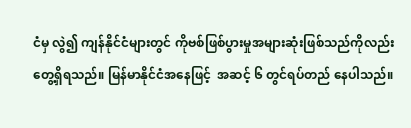ငံမှ လွဲ၍ ကျန်နိုင်ငံများတွင် ကိုဗစ်ဖြစ်ပွားမှုအများဆုံးဖြစ်သည်ကိုလည်း  တွေ့ရှိရသည်။ မြန်မာနိုင်ငံအနေဖြင့်  အဆင့် ၆ တွင်ရပ်တည် နေပါသည်။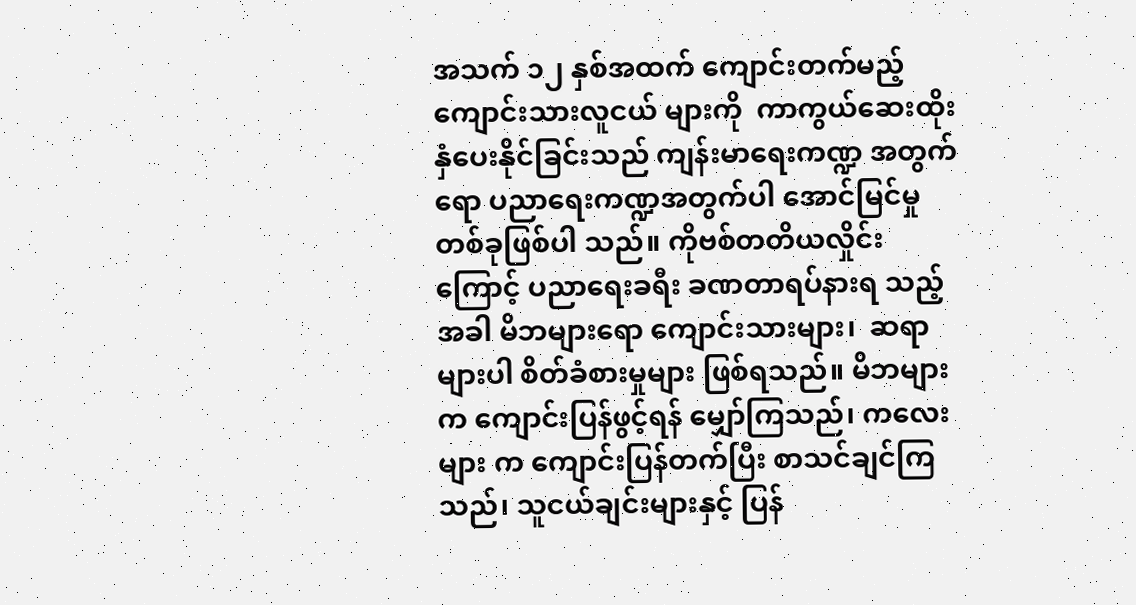အသက် ၁၂ နှစ်အထက် ကျောင်းတက်မည့် ကျောင်းသားလူငယ် များကို  ကာကွယ်ဆေးထိုးနှံပေးနိုင်ခြင်းသည် ကျန်းမာရေးကဏ္ဍ အတွက်ရော ပညာရေးကဏ္ဍအတွက်ပါ အောင်မြင်မှုတစ်ခုဖြစ်ပါ သည်။ ကိုဗစ်တတိယလှိုင်းကြောင့် ပညာရေးခရီး ခဏတာရပ်နားရ သည့်အခါ မိဘများရော ကျောင်းသားများ၊  ဆရာများပါ စိတ်ခံစားမှုများ ဖြစ်ရသည်။ မိဘများက ကျောင်းပြန်ဖွင့်ရန် မျှော်ကြသည်၊ ကလေးများ က ကျောင်းပြန်တက်ပြီး စာသင်ချင်ကြသည်၊ သူငယ်ချင်းများနှင့် ပြန်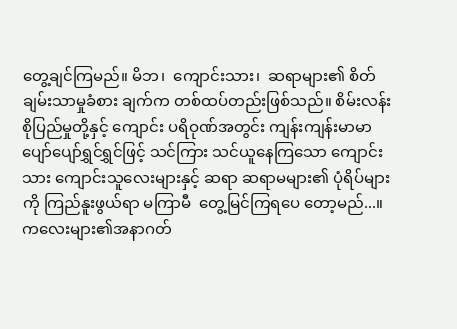တွေ့ချင်ကြမည်။ မိဘ၊  ကျောင်းသား၊  ဆရာများ၏ စိတ်ချမ်းသာမှုခံစား ချက်က တစ်ထပ်တည်းဖြစ်သည်။ စိမ်းလန်းစိုပြည်မှုတို့နှင့် ကျောင်း ပရိဝုဏ်အတွင်း ကျန်းကျန်းမာမာ ပျော်ပျော်ရွှင်ရွှင်ဖြင့် သင်ကြား သင်ယူနေကြသော ကျောင်းသား ကျောင်းသူလေးများနှင့် ဆရာ ဆရာမများ၏ ပုံရိပ်များကို ကြည်နူးဖွယ်ရာ မကြာမီ  တွေ့မြင်ကြရပေ တော့မည်...။
ကလေးများ၏အနာဂတ်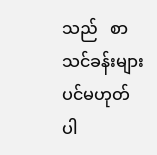သည်   စာသင်ခန်းများပင်မဟုတ်    ပါ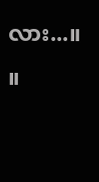လား...။     ။